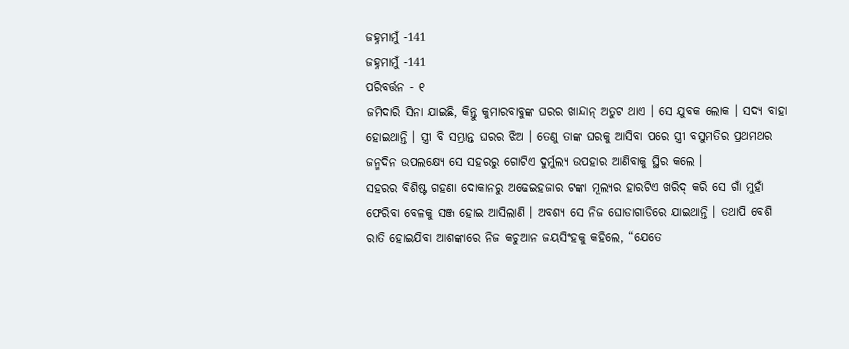ଜହ୍ନମାମୁଁ -141
ଜହ୍ନମାମୁଁ -141
ପରିବର୍ତ୍ତନ - ୧
ଜମିଦାରି ସିନା ଯାଇଛି, କିନ୍ତୁ କୁମାରବାବୁଙ୍କ ଘରର ଖାନ୍ଦାନ୍ ଅତୁଟ ଥାଏ । ସେ ଯୁବକ ଲୋକ । ସଦ୍ୟ ବାହା ହୋଇଥାନ୍ତି । ସ୍ତ୍ରୀ ବି ସମ୍ଭ୍ରାନ୍ତ ଘରର ଝିଅ । ତେଣୁ ତାଙ୍କ ଘରକୁ ଆସିବା ପରେ ସ୍ତ୍ରୀ ବସୁମତିର ପ୍ରଥମଥର ଜନ୍ମଦିନ ଉପଲକ୍ଷ୍ୟେ ସେ ସହରରୁ ଗୋଟିଏ ଦୁର୍ମୁଲ୍ୟ ଉପହାର ଆଣିବାକୁ ସ୍ଥିର କଲେ ।
ସହରର ବିଶିଷ୍ଟ ଗହଣା ଦୋକାନରୁ ଅଢେଇହଜାର ଟଙ୍କା ମୂଲ୍ୟର ହାରଟିଏ ଖରିଦ୍ କରି ସେ ଗାଁ ମୁହାଁ ଫେରିବା ବେଳକୁ ସଞ୍ଜ ହୋଇ ଆସିଲାଣି । ଅବଶ୍ୟ ସେ ନିଜ ଘୋଡାଗାଡିରେ ଯାଇଥାନ୍ତି । ତଥାପି ବେଶି ରାତି ହୋଇଯିବା ଆଶଙ୍କାରେ ନିଜ କଚୁଆନ ଜୟସିଂହକୁ କହିଲେ, “ଯେତେ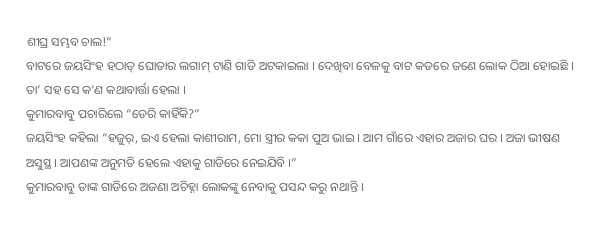ଶୀଘ୍ର ସମ୍ଭବ ଚାଲ!”
ବାଟରେ ଜୟସିଂହ ହଠାତ୍ ଘୋଡାର ଲଗାମ୍ ଟାଣି ଗାଡି ଅଟକାଇଲା । ଦେଖିବା ବେଳକୁ ବାଟ କଡରେ ଜଣେ ଲୋକ ଠିଆ ହୋଇଛି । ତା’ ସହ ସେ କ’ଣ କଥାବାର୍ତ୍ତା ହେଲା ।
କୁମାରବାବୁ ପଚାରିଲେ “ଡେରି କାହିଁକି?”
ଜୟସିଂହ କହିଲା “ହଜୁର୍, ଇଏ ହେଲା କାଶୀରାମ, ମୋ ସ୍ତ୍ରୀର କକା ପୁଅ ଭାଇ । ଆମ ଗାଁରେ ଏହାର ଅଜାର ଘର । ଅଜା ଭୀଷଣ ଅସୁସ୍ଥ । ଆପଣଙ୍କ ଅନୁମତି ହେଲେ ଏହାକୁ ଗାଡିରେ ନେଇଯିବି ।”
କୁମାରବାବୁ ତାଙ୍କ ଗାଡିରେ ଅଜଣା ଅଚିହ୍ନା ଲୋକଙ୍କୁ ନେବାକୁ ପସନ୍ଦ କରୁ ନଥାନ୍ତି ।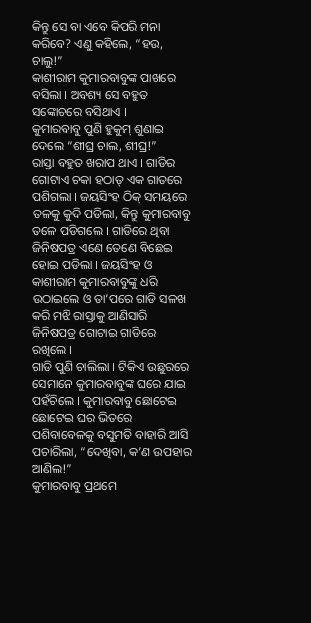କିନ୍ତୁ ସେ ବା ଏବେ କିପରି ମନା କରିବେ? ଏଣୁ କହିଲେ, “ହଉ, ଚାଲୁ!”
କାଶୀରାମ କୁମାରବାବୁଙ୍କ ପାଖରେ ବସିଲା । ଅବଶ୍ୟ ସେ ବହୁତ ସଙ୍କୋଚରେ ବସିଥାଏ ।
କୁମାରବାବୁ ପୁଣି ହୁକୁମ୍ ଶୁଣାଇ ଦେଲେ “ଶୀଘ୍ର ଚାଲ, ଶୀଘ୍ର!”
ରାସ୍ତା ବହୁତ ଖରାପ ଥାଏ । ଗାଡିର ଗୋଟାଏ ଚକା ହଠାତ୍ ଏକ ଗାତରେ ପଶିଗଲା । ଜୟସିଂହ ଠିକ୍ ସମୟରେ ତଳକୁ କୁଦି ପଡିଲା, କିନ୍ତୁ କୁମାରବାବୁ ତଳେ ପଡିଗଲେ । ଗାଡିରେ ଥିବା ଜିନିଷପତ୍ର ଏଣେ ତେଣେ ବିଛେଇ ହୋଇ ପଡିଲା । ଜୟସିଂହ ଓ କାଶୀରାମ କୁମାରବାବୁଙ୍କୁ ଧରି ଉଠାଇଲେ ଓ ତା’ପରେ ଗାଡି ସଳଖ କରି ମଝି ରାସ୍ତାକୁ ଆଣିସାରି ଜିନିଷପତ୍ର ଗୋଟାଇ ଗାଡିରେ ରଖିଲେ ।
ଗାଡି ପୁଣି ଚାଲିଲା । ଟିକିଏ ଉଛୁରରେ ସେମାନେ କୁମାରବାବୁଙ୍କ ଘରେ ଯାଇ ପହଁଚିଲେ । କୁମାରବାବୁ ଛୋଟେଇ ଛୋଟେଇ ଘର ଭିତରେ ପଶିବାବେଳକୁ ବସୁମତି ବାହାରି ଆସି ପଚାରିଲା, “ଦେଖିବା, କ’ଣ ଉପହାର ଆଣିଲ!”
କୁମାରବାବୁ ପ୍ରଥମେ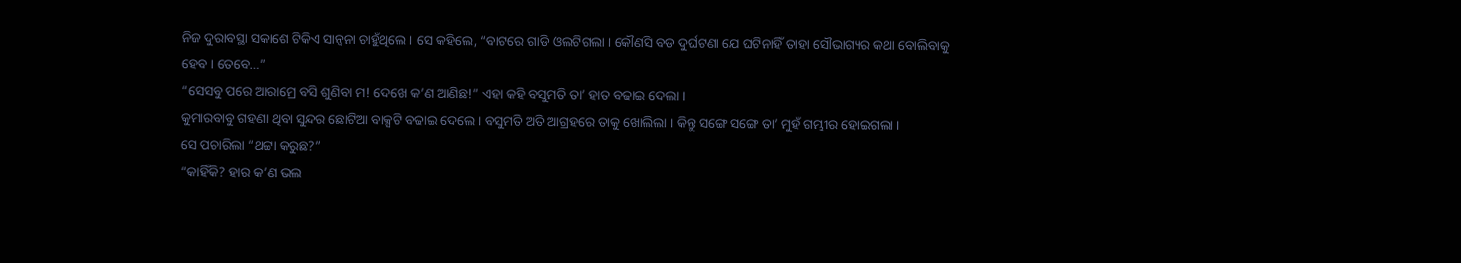ନିଜ ଦୁରାବସ୍ଥା ସକାଶେ ଟିକିଏ ସାନ୍ୱନା ଚାହୁଁଥିଲେ । ସେ କହିଲେ, “ବାଟରେ ଗାଡି ଓଲଟିଗଲା । କୌଣସି ବଡ ଦୁର୍ଘଟଣା ଯେ ଘଟିନାହିଁ ତାହା ସୌଭାଗ୍ୟର କଥା ବୋଲିବାକୁ ହେବ । ତେବେ…”
“ସେସବୁ ପରେ ଆରାମ୍ରେ ବସି ଶୁଣିବା ମ! ଦେଖେ କ’ଣ ଆଣିଛ!” ଏହା କହି ବସୁମତି ତା’ ହାତ ବଢାଇ ଦେଲା ।
କୁମାରବାବୁ ଗହଣା ଥିବା ସୁନ୍ଦର ଛୋଟିଆ ବାକ୍ସଟି ବଢାଇ ଦେଲେ । ବସୁମତି ଅତି ଆଗ୍ରହରେ ତାକୁ ଖୋଲିଲା । କିନ୍ତୁ ସଙ୍ଗେ ସଙ୍ଗେ ତା’ ମୁହଁ ଗମ୍ଭୀର ହୋଇଗଲା ।
ସେ ପଚାରିଲା “ଥଟ୍ଟା କରୁଛ?”
“କାହିଁକି? ହାର କ’ଣ ଭଲ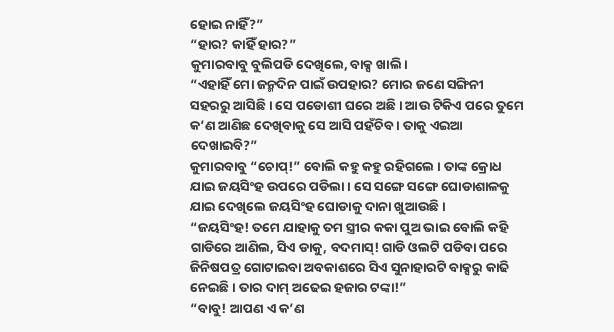ହୋଇ ନାହିଁ?”
“ହାର? କାହିଁ ହାର?”
କୁମାରବାବୁ ବୁଲିପଡି ଦେଖିଲେ, ବାକ୍ସ ଖାଲି ।
“ଏହାହିଁ ମୋ ଜନ୍ମଦିନ ପାଇଁ ଉପହାର? ମୋର ଜଣେ ସଙ୍ଗିନୀ ସହରରୁ ଆସିଛି । ସେ ପଡୋଶୀ ଘରେ ଅଛି । ଆଉ ଟିକିଏ ପରେ ତୁମେ କ’ଣ ଆଣିଛ ଦେଖିବାକୁ ସେ ଆସି ପହଁଚିବ । ତାକୁ ଏଇଆ ଦେଖାଇବି?”
କୁମାରବାବୁ “ଚୋପ୍!” ବୋଲି କହୁ କହୁ ରହିଗଲେ । ତାଙ୍କ କ୍ରୋଧ ଯାଇ ଜୟସିଂହ ଉପରେ ପଡିଲା । ସେ ସଙ୍ଗେ ସଙ୍ଗେ ଘୋଡାଶାଳକୁ ଯାଇ ଦେଖିଲେ ଜୟସିଂହ ଘୋଡାକୁ ଦାନା ଖୁଆଉଛି ।
“ଜୟସିଂହ! ତମେ ଯାହାକୁ ତମ ସ୍ତ୍ରୀର କକା ପୁଅ ଭାଇ ବୋଲି କହି ଗାଡିରେ ଆଣିଲ, ସିଏ ଡାକୁ, ବଦମାସ୍! ଗାଡି ଓଲଟି ପଡିବା ପରେ ଜିନିଷପତ୍ର ଗୋଟାଇବା ଅବକାଶରେ ସିଏ ସୁନାହାରଟି ବାକ୍ସରୁ କାଢି ନେଇଛି । ତାର ଦାମ୍ ଅଢେଇ ହଜାର ଟଙ୍କା!”
“ବାବୁ! ଆପଣ ଏ କ’ଣ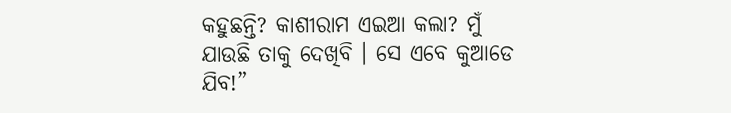କହୁଛନ୍ତି? କାଶୀରାମ ଏଇଆ କଲା? ମୁଁ ଯାଉଛି ତାକୁ ଦେଖିବି । ସେ ଏବେ କୁଆଡେ ଯିବ!”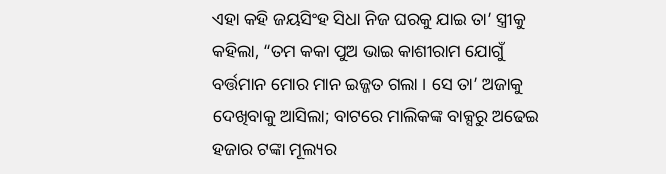ଏହା କହି ଜୟସିଂହ ସିଧା ନିଜ ଘରକୁ ଯାଇ ତା’ ସ୍ତ୍ରୀକୁ କହିଲା, “ତମ କକା ପୁଅ ଭାଇ କାଶୀରାମ ଯୋଗୁଁ ବର୍ତ୍ତମାନ ମୋର ମାନ ଇଜ୍ଜତ ଗଲା । ସେ ତା’ ଅଜାକୁ ଦେଖିବାକୁ ଆସିଲା; ବାଟରେ ମାଲିକଙ୍କ ବାକ୍ସରୁ ଅଢେଇ ହଜାର ଟଙ୍କା ମୂଲ୍ୟର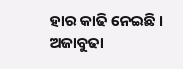ହାର କାଢି ନେଇଛି । ଅଜାବୁଢା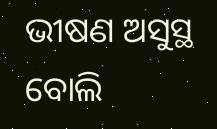ଭୀଷଣ ଅସୁସ୍ଥ ବୋଲି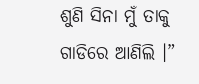ଶୁଣି ସିନା ମୁଁ ତାକୁ ଗାଡିରେ ଆଣିଲି ।”